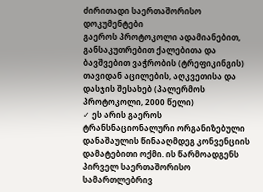ძირითადი საერთაშორისო დოკუმენტები
გაეროს პროტოკოლი ადამიანებით, განსაკუთრებით ქალებითა და ბავშვებით ვაჭრობის (ტრეფიკინგის) თავიდან აცილების, აღკვეთისა და დასჯის შესახებ (პალერმოს პროტოკოლი, 2000 წელი)
✓ ეს არის გაეროს ტრანსნაციონალური ორგანიზებული დანაშაულის წინააღმდეგ კონვენციის დამატებითი ოქმი. ის წარმოადგენს პირველ საერთაშორისო სამართლებრივ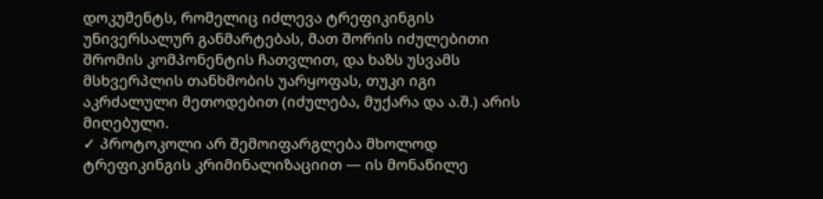დოკუმენტს, რომელიც იძლევა ტრეფიკინგის უნივერსალურ განმარტებას, მათ შორის იძულებითი შრომის კომპონენტის ჩათვლით, და ხაზს უსვამს მსხვერპლის თანხმობის უარყოფას, თუკი იგი აკრძალული მეთოდებით (იძულება, მუქარა და ა.შ.) არის მიღებული.
✓ პროტოკოლი არ შემოიფარგლება მხოლოდ ტრეფიკინგის კრიმინალიზაციით — ის მონაწილე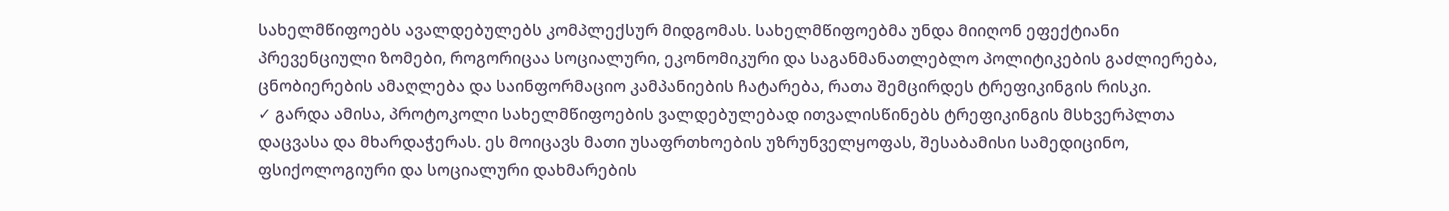სახელმწიფოებს ავალდებულებს კომპლექსურ მიდგომას. სახელმწიფოებმა უნდა მიიღონ ეფექტიანი პრევენციული ზომები, როგორიცაა სოციალური, ეკონომიკური და საგანმანათლებლო პოლიტიკების გაძლიერება, ცნობიერების ამაღლება და საინფორმაციო კამპანიების ჩატარება, რათა შემცირდეს ტრეფიკინგის რისკი.
✓ გარდა ამისა, პროტოკოლი სახელმწიფოების ვალდებულებად ითვალისწინებს ტრეფიკინგის მსხვერპლთა დაცვასა და მხარდაჭერას. ეს მოიცავს მათი უსაფრთხოების უზრუნველყოფას, შესაბამისი სამედიცინო, ფსიქოლოგიური და სოციალური დახმარების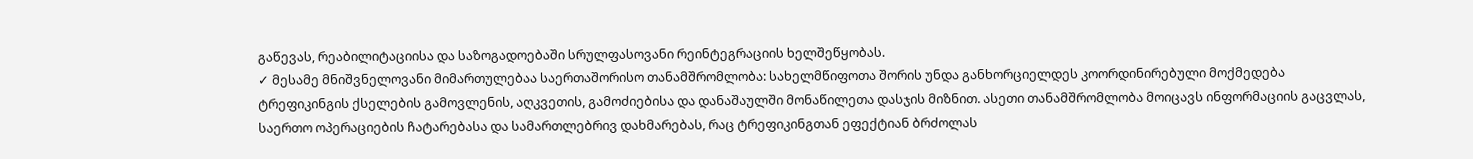გაწევას, რეაბილიტაციისა და საზოგადოებაში სრულფასოვანი რეინტეგრაციის ხელშეწყობას.
✓ მესამე მნიშვნელოვანი მიმართულებაა საერთაშორისო თანამშრომლობა: სახელმწიფოთა შორის უნდა განხორციელდეს კოორდინირებული მოქმედება ტრეფიკინგის ქსელების გამოვლენის, აღკვეთის, გამოძიებისა და დანაშაულში მონაწილეთა დასჯის მიზნით. ასეთი თანამშრომლობა მოიცავს ინფორმაციის გაცვლას, საერთო ოპერაციების ჩატარებასა და სამართლებრივ დახმარებას, რაც ტრეფიკინგთან ეფექტიან ბრძოლას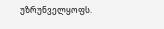უზრუნველყოფს.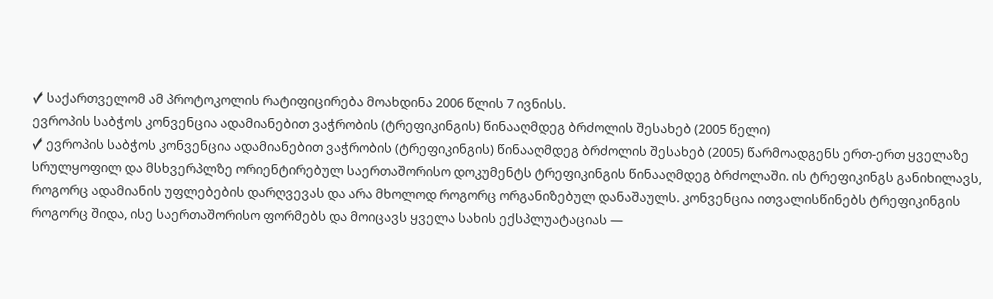✓ საქართველომ ამ პროტოკოლის რატიფიცირება მოახდინა 2006 წლის 7 ივნისს.
ევროპის საბჭოს კონვენცია ადამიანებით ვაჭრობის (ტრეფიკინგის) წინააღმდეგ ბრძოლის შესახებ (2005 წელი)
✓ ევროპის საბჭოს კონვენცია ადამიანებით ვაჭრობის (ტრეფიკინგის) წინააღმდეგ ბრძოლის შესახებ (2005) წარმოადგენს ერთ-ერთ ყველაზე სრულყოფილ და მსხვერპლზე ორიენტირებულ საერთაშორისო დოკუმენტს ტრეფიკინგის წინააღმდეგ ბრძოლაში. ის ტრეფიკინგს განიხილავს, როგორც ადამიანის უფლებების დარღვევას და არა მხოლოდ როგორც ორგანიზებულ დანაშაულს. კონვენცია ითვალისწინებს ტრეფიკინგის როგორც შიდა, ისე საერთაშორისო ფორმებს და მოიცავს ყველა სახის ექსპლუატაციას —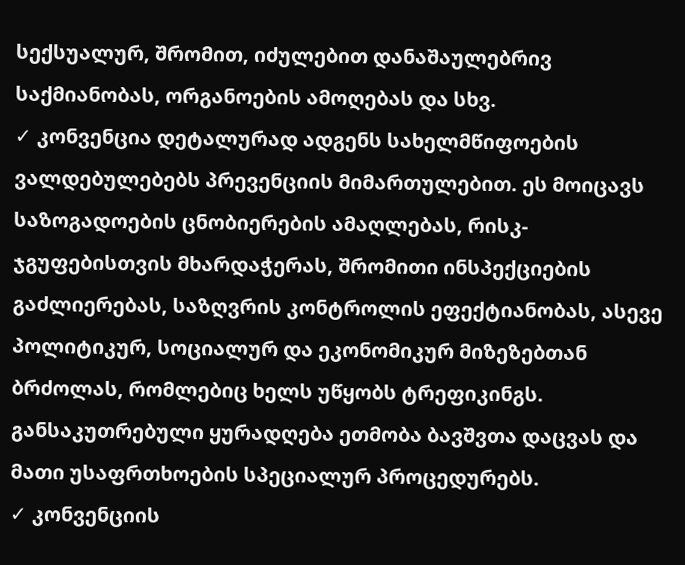სექსუალურ, შრომით, იძულებით დანაშაულებრივ საქმიანობას, ორგანოების ამოღებას და სხვ.
✓ კონვენცია დეტალურად ადგენს სახელმწიფოების ვალდებულებებს პრევენციის მიმართულებით. ეს მოიცავს საზოგადოების ცნობიერების ამაღლებას, რისკ-ჯგუფებისთვის მხარდაჭერას, შრომითი ინსპექციების გაძლიერებას, საზღვრის კონტროლის ეფექტიანობას, ასევე პოლიტიკურ, სოციალურ და ეკონომიკურ მიზეზებთან ბრძოლას, რომლებიც ხელს უწყობს ტრეფიკინგს. განსაკუთრებული ყურადღება ეთმობა ბავშვთა დაცვას და მათი უსაფრთხოების სპეციალურ პროცედურებს.
✓ კონვენციის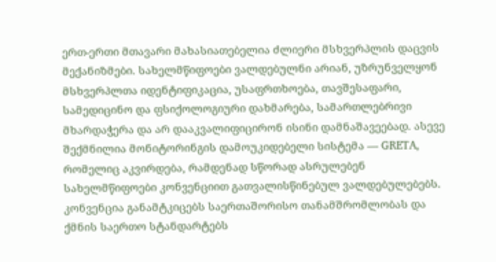ერთ-ერთი მთავარი მახასიათებელია ძლიერი მსხვერპლის დაცვის მექანიზმები. სახელმწიფოები ვალდებულნი არიან, უზრუნველყონ მსხვერპლთა იდენტიფიკაცია, უსაფრთხოება, თავშესაფარი, სამედიცინო და ფსიქოლოგიური დახმარება, სამართლებრივი მხარდაჭერა და არ დააკვალიფიცირონ ისინი დამნაშავეებად. ასევე შექმნილია მონიტორინგის დამოუკიდებელი სისტემა — GRETA, რომელიც აკვირდება, რამდენად სწორად ასრულებენ სახელმწიფოები კონვენციით გათვალისწინებულ ვალდებულებებს. კონვენცია განამტკიცებს საერთაშორისო თანამშრომლობას და ქმნის საერთო სტანდარტებს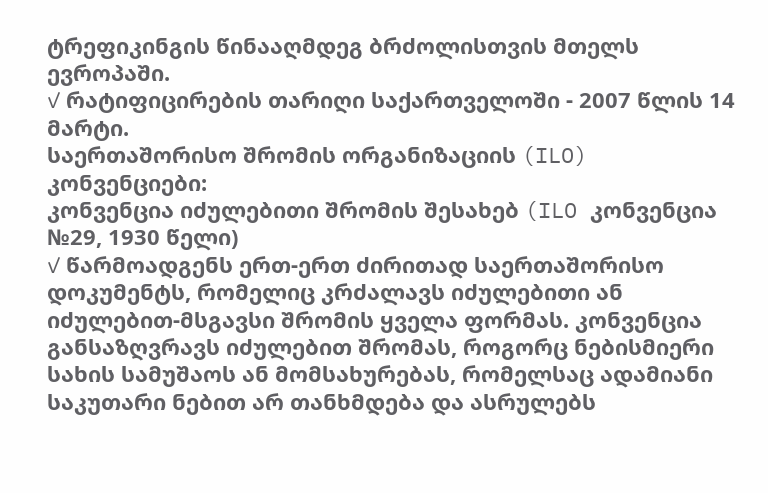ტრეფიკინგის წინააღმდეგ ბრძოლისთვის მთელს ევროპაში.
✓ რატიფიცირების თარიღი საქართველოში - 2007 წლის 14 მარტი.
საერთაშორისო შრომის ორგანიზაციის (ILO) კონვენციები:
კონვენცია იძულებითი შრომის შესახებ (ILO კონვენცია №29, 1930 წელი)
✓ წარმოადგენს ერთ-ერთ ძირითად საერთაშორისო დოკუმენტს, რომელიც კრძალავს იძულებითი ან იძულებით-მსგავსი შრომის ყველა ფორმას. კონვენცია განსაზღვრავს იძულებით შრომას, როგორც ნებისმიერი სახის სამუშაოს ან მომსახურებას, რომელსაც ადამიანი საკუთარი ნებით არ თანხმდება და ასრულებს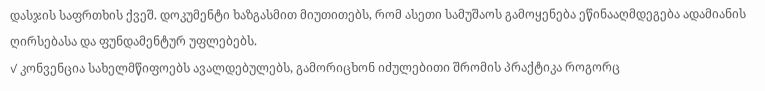დასჯის საფრთხის ქვეშ. დოკუმენტი ხაზგასმით მიუთითებს, რომ ასეთი სამუშაოს გამოყენება ეწინააღმდეგება ადამიანის ღირსებასა და ფუნდამენტურ უფლებებს.
✓ კონვენცია სახელმწიფოებს ავალდებულებს, გამორიცხონ იძულებითი შრომის პრაქტიკა როგორც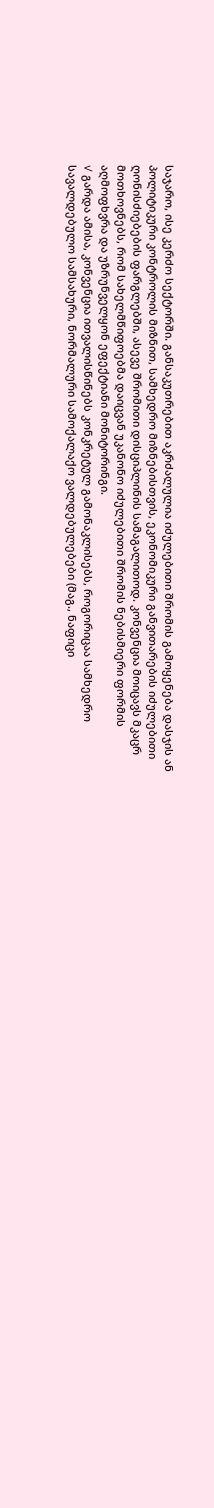საჯარო, ისე კერძო სექტორში. განსაკუთრებით აკრძალულია იძულებითი შრომის გამოყენება დასჯის ან პოლიტიკური კონტროლის მიზნით, სამხედრო მიზნებისთვის, ეკონომიკური განვითარების იძულებითი ღონისძიებების ფარგლებში, ასევე შრომითი დისციპლინის სამაგალითოდ. კონვენცია მოიცავს მკაცრ მოთხოვნებს, რომ სახელმწიფოებმა დაიცვან უკანონო იძულებითი შრომის ნებისმიერი ფორმის აღმოფხვრა და უზრუნველყონ ეფექტიანი მონიტორინგი.
✓ გარდა ამისა, კონვენცია ითვალისწინებს კონკრეტულ გამონაკლისებს, როგორიცაა სამხედრო სავალდებულო სამსახური, ნორმალური სამოქალაქო ვალდებულებები (მაგ., ნაფიცი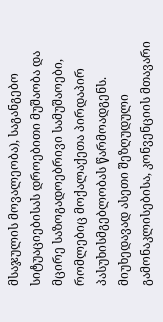მსაჯულის მოვალეობა), საგანგებო სიტუაციებისას დროებითი მუშაობა და მცირე საზოგადოებრივი სამუშაოები, რომლებიც მოქალაქეთა პირდაპირ პასუხისმგებლობას წარმოადგენს. მიუხედავად ასეთი შეზღუდული გამონაკლისებისა, კონვენციის მთავარი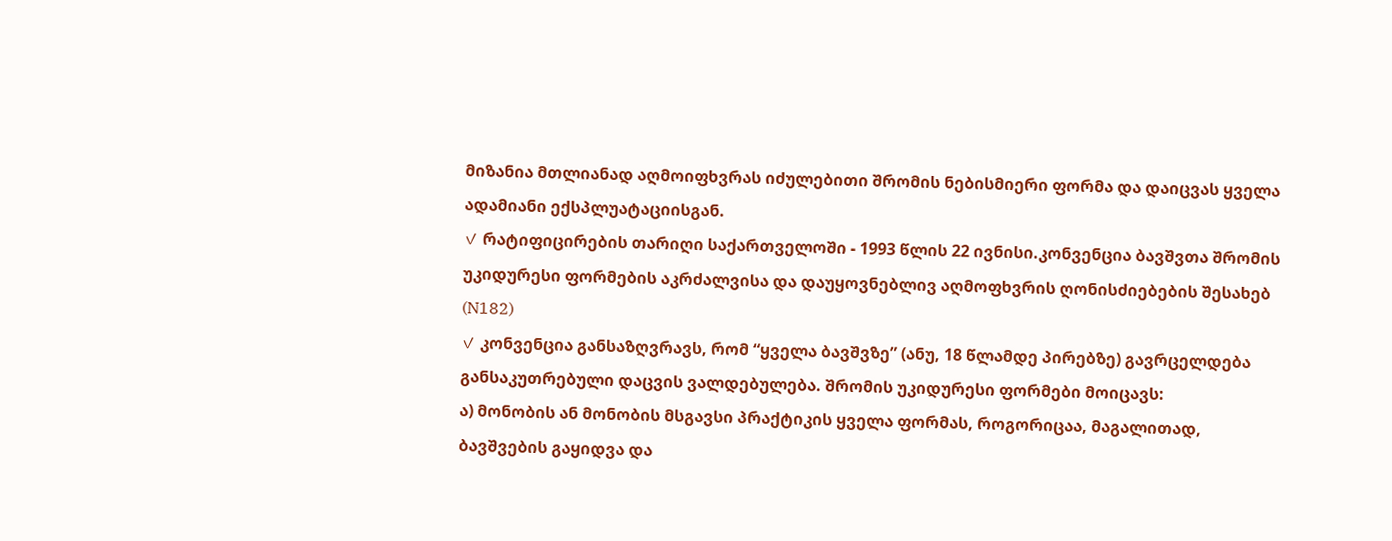მიზანია მთლიანად აღმოიფხვრას იძულებითი შრომის ნებისმიერი ფორმა და დაიცვას ყველა ადამიანი ექსპლუატაციისგან.
✓ რატიფიცირების თარიღი საქართველოში - 1993 წლის 22 ივნისი.კონვენცია ბავშვთა შრომის უკიდურესი ფორმების აკრძალვისა და დაუყოვნებლივ აღმოფხვრის ღონისძიებების შესახებ (N182)
✓ კონვენცია განსაზღვრავს, რომ “ყველა ბავშვზე” (ანუ, 18 წლამდე პირებზე) გავრცელდება განსაკუთრებული დაცვის ვალდებულება. შრომის უკიდურესი ფორმები მოიცავს:
ა) მონობის ან მონობის მსგავსი პრაქტიკის ყველა ფორმას, როგორიცაა, მაგალითად, ბავშვების გაყიდვა და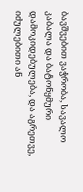ბავშვებით ვაჭრობა, სავალო კაბალა და ბატონყმური დამოკიდებულება, და აგრეთვე, იძულებითი ან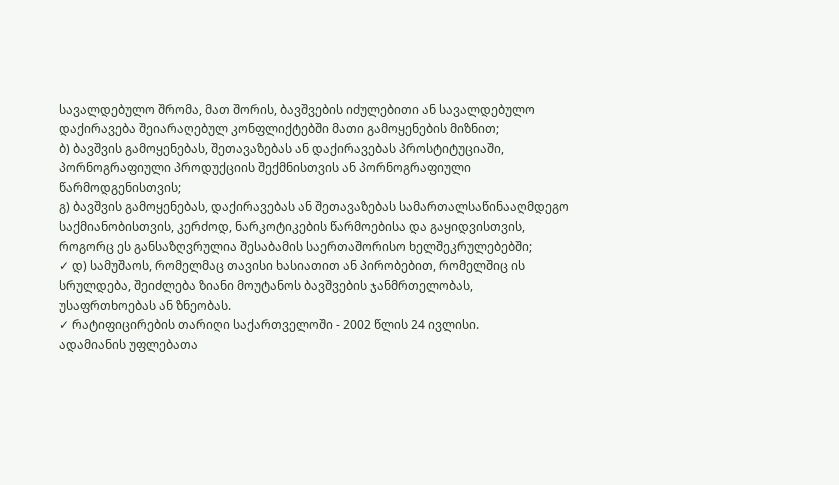სავალდებულო შრომა, მათ შორის, ბავშვების იძულებითი ან სავალდებულო დაქირავება შეიარაღებულ კონფლიქტებში მათი გამოყენების მიზნით;
ბ) ბავშვის გამოყენებას, შეთავაზებას ან დაქირავებას პროსტიტუციაში, პორნოგრაფიული პროდუქციის შექმნისთვის ან პორნოგრაფიული წარმოდგენისთვის;
გ) ბავშვის გამოყენებას, დაქირავებას ან შეთავაზებას სამართალსაწინააღმდეგო საქმიანობისთვის, კერძოდ, ნარკოტიკების წარმოებისა და გაყიდვისთვის, როგორც ეს განსაზღვრულია შესაბამის საერთაშორისო ხელშეკრულებებში;
✓ დ) სამუშაოს, რომელმაც თავისი ხასიათით ან პირობებით, რომელშიც ის სრულდება, შეიძლება ზიანი მოუტანოს ბავშვების ჯანმრთელობას, უსაფრთხოებას ან ზნეობას.
✓ რატიფიცირების თარიღი საქართველოში - 2002 წლის 24 ივლისი.
ადამიანის უფლებათა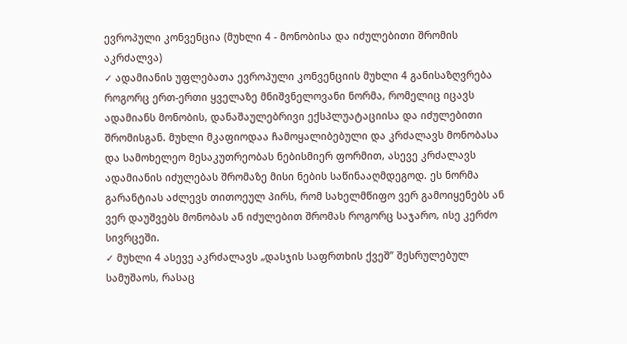ევროპული კონვენცია (მუხლი 4 - მონობისა და იძულებითი შრომის აკრძალვა)
✓ ადამიანის უფლებათა ევროპული კონვენციის მუხლი 4 განისაზღვრება როგორც ერთ-ერთი ყველაზე მნიშვნელოვანი ნორმა, რომელიც იცავს ადამიანს მონობის, დანაშაულებრივი ექსპლუატაციისა და იძულებითი შრომისგან. მუხლი მკაფიოდაა ჩამოყალიბებული და კრძალავს მონობასა და სამოხელეო მესაკუთრეობას ნებისმიერ ფორმით, ასევე კრძალავს ადამიანის იძულებას შრომაზე მისი ნების საწინააღმდეგოდ. ეს ნორმა გარანტიას აძლევს თითოეულ პირს, რომ სახელმწიფო ვერ გამოიყენებს ან ვერ დაუშვებს მონობას ან იძულებით შრომას როგორც საჯარო, ისე კერძო სივრცეში.
✓ მუხლი 4 ასევე აკრძალავს „დასჯის საფრთხის ქვეშ” შესრულებულ სამუშაოს, რასაც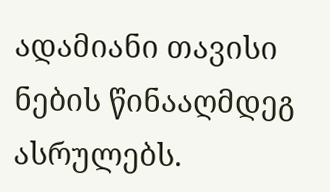ადამიანი თავისი ნების წინააღმდეგ ასრულებს.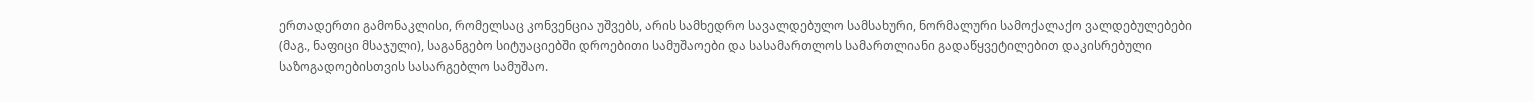ერთადერთი გამონაკლისი, რომელსაც კონვენცია უშვებს, არის სამხედრო სავალდებულო სამსახური, ნორმალური სამოქალაქო ვალდებულებები (მაგ., ნაფიცი მსაჯული), საგანგებო სიტუაციებში დროებითი სამუშაოები და სასამართლოს სამართლიანი გადაწყვეტილებით დაკისრებული საზოგადოებისთვის სასარგებლო სამუშაო.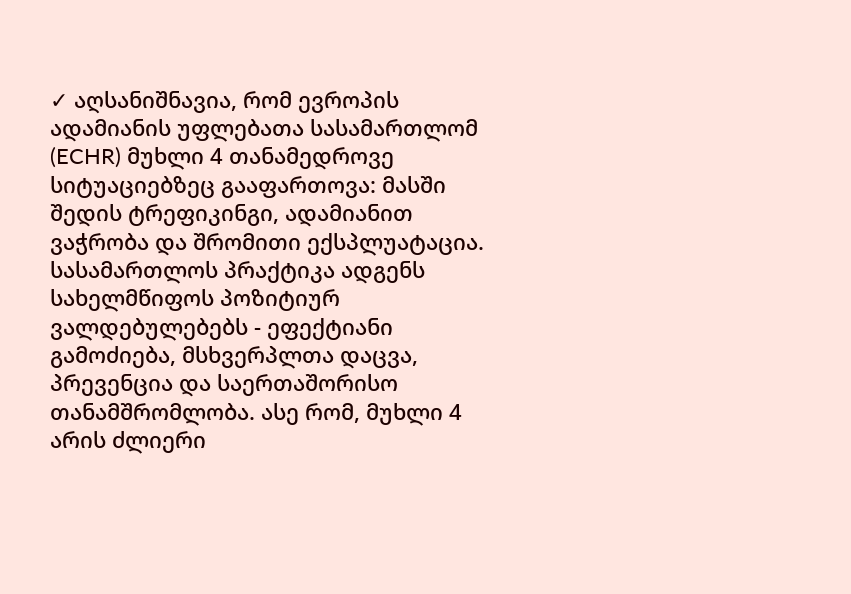✓ აღსანიშნავია, რომ ევროპის ადამიანის უფლებათა სასამართლომ (ECHR) მუხლი 4 თანამედროვე სიტუაციებზეც გააფართოვა: მასში შედის ტრეფიკინგი, ადამიანით ვაჭრობა და შრომითი ექსპლუატაცია. სასამართლოს პრაქტიკა ადგენს სახელმწიფოს პოზიტიურ ვალდებულებებს - ეფექტიანი გამოძიება, მსხვერპლთა დაცვა, პრევენცია და საერთაშორისო თანამშრომლობა. ასე რომ, მუხლი 4 არის ძლიერი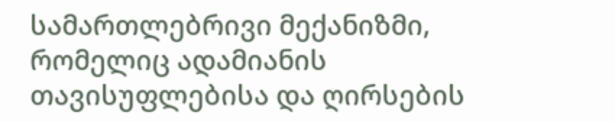სამართლებრივი მექანიზმი, რომელიც ადამიანის თავისუფლებისა და ღირსების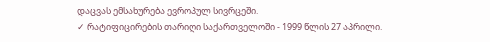დაცვას ემსახურება ევროპულ სივრცეში.
✓ რატიფიცირების თარიღი საქართველოში - 1999 წლის 27 აპრილი.